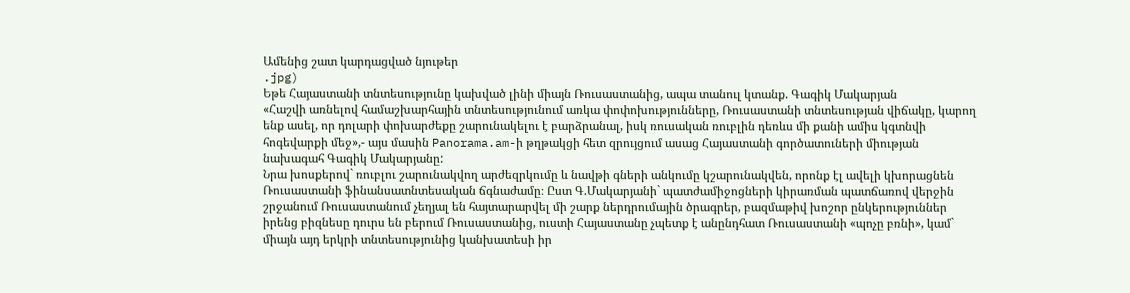Ամենից շատ կարդացված նյութեր
.jpg)
Եթե Հայաստանի տնտեսությունը կախված լինի միայն Ռուսաստանից, ապա տանուլ կտանք. Գագիկ Մակարյան
«Հաշվի առնելով համաշխարհային տնտեսությունում առկա փոփոխությունները, Ռուսաստանի տնտեսության վիճակը, կարող ենք ասել, որ դոլարի փոխարժեքը շարունակելու է բարձրանալ, իսկ ռուսական ռուբլին դեռևս մի քանի ամիս կգտնվի հոգեվարքի մեջ»,- այս մասին Panorama.am-ի թղթակցի հետ զրույցում ասաց Հայաստանի գործատուների միության նախագահ Գագիկ Մակարյանը:
Նրա խոսքերով` ռուբլու շարունակվող արժեզրկումը և նավթի գների անկումը կշարունակվեն, որոնք էլ ավելի կխորացնեն Ռուսաստանի ֆինանսատնտեսական ճգնաժամը։ Ըստ Գ.Մակարյանի` պատժամիջոցների կիրառման պատճառով վերջին շրջանում Ռուսաստանում չեղյալ են հայտարարվել մի շարք ներդրումային ծրագրեր, բազմաթիվ խոշոր ընկերություններ իրենց բիզնեսը դուրս են բերում Ռուսաստանից, ուստի Հայաստանը չպետք է անընդհատ Ռուսաստանի «պոչը բռնի», կամ` միայն այդ երկրի տնտեսությունից կանխատեսի իր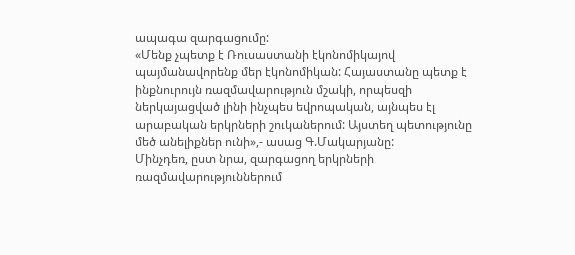ապագա զարգացումը:
«Մենք չպետք է Ռուսաստանի էկոնոմիկայով պայմանավորենք մեր էկոնոմիկան: Հայաստանը պետք է ինքնուրույն ռազմավարություն մշակի, որպեսզի ներկայացված լինի ինչպես եվրոպական, այնպես էլ արաբական երկրների շուկաներում: Այստեղ պետությունը մեծ անելիքներ ունի»,- ասաց Գ.Մակարյանը:
Մինչդեռ, ըստ նրա, զարգացող երկրների ռազմավարություններում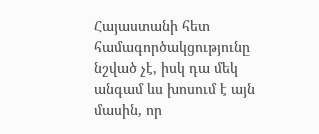Հայաստանի հետ համագործակցությունը նշված չէ, իսկ դա մեկ անգամ ևս խոսում է այն մասին, որ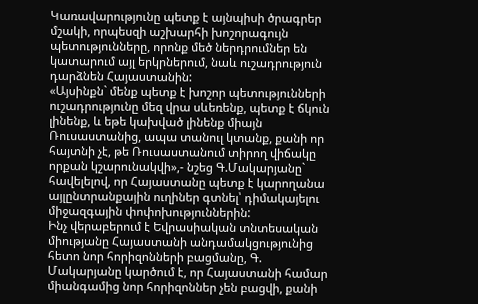Կառավարությունը պետք է այնպիսի ծրագրեր մշակի, որպեսզի աշխարհի խոշորագույն պետությունները, որոնք մեծ ներդրումներ են կատարում այլ երկրներում, նաև ուշադրություն դարձնեն Հայաստանին:
«Այսինքն` մենք պետք է խոշոր պետությունների ուշադրությունը մեզ վրա սևեռենք, պետք է ճկուն լինենք, և եթե կախված լինենք միայն Ռուսաստանից, ապա տանուլ կտանք, քանի որ հայտնի չէ, թե Ռուսաստանում տիրող վիճակը որքան կշարունակվի»,- նշեց Գ.Մակարյանը` հավելելով, որ Հայաստանը պետք է կարողանա այլընտրանքային ուղիներ գտնել՝ դիմակայելու միջազգային փոփոխություններին:
Ինչ վերաբերում է Եվրասիական տնտեսական միությանը Հայաստանի անդամակցությունից հետո նոր հորիզոնների բացմանը, Գ. Մակարյանը կարծում է, որ Հայաստանի համար միանգամից նոր հորիզոններ չեն բացվի, քանի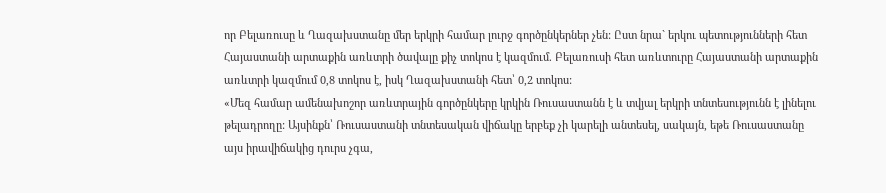որ Բելառուսը և Ղազախստանը մեր երկրի համար լուրջ գործընկերներ չեն: Ըստ նրա` երկու պետությունների հետ Հայաստանի արտաքին առևտրի ծավալը քիչ տոկոս է կազմում. Բելառուսի հետ առևտուրը Հայաստանի արտաքին առևտրի կազմում 0,8 տոկոս է, իսկ Ղազախստանի հետ՝ 0,2 տոկոս:
«Մեզ համար ամենախոշոր առևտրային գործընկերը կրկին Ռուսաստանն է և տվյալ երկրի տնտեսությունն է լինելու թելադրողը: Այսինքն՝ Ռուսաստանի տնտեսական վիճակը երբեք չի կարելի անտեսել, սակայն, եթե Ռուսաստանը այս իրավիճակից դուրս չգա,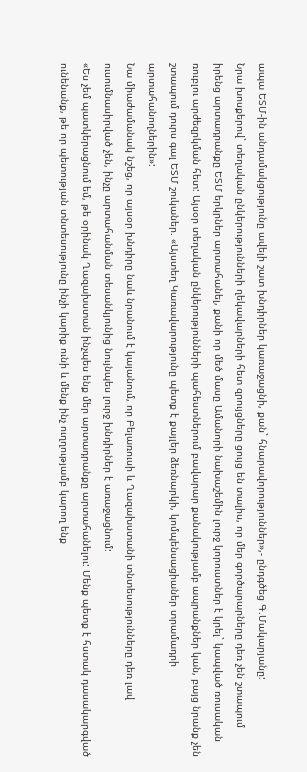ապա ԵՏՄ-ին անդամակցությունը ավելի շատ խնդիրներ կառաջացնի, քան` հնարավորություններ»,- ընդգծեց Գ.Մակարյանը:
Նրա խոսքերով` տեղական ընկերությունների ղեկավարների հետ զրույցները ցույց են տալիս, որ մեր գործարարները դեռ չեն շտապում իրենց արտադրանքը ԵՏՄ երկրներ արտահանել, քանի որ մեծ մասը Ամանորի նախաշեմին լուրջ կորուստներ է կրել` կապված ռուսական ռուբլու արժեզրկման հետ: Այսօր տեղական ընկերությունների պահեստներում բավարար քանակությամբ ապրանքներ կան, բայց նրանք չեն շտապում դուրս գալ ԵՏՄ շուկաներ. «Այստեղ Կառավարությունը պետք է քայլեր ձեռնարկի, կոմպենսացիաներ տրամադրի արտահանողներին»:
Նա միաժամանակ նշեց, որ այսօր խնդիրը նաև նրանում է կայանում, որ Բելառուսի և Ղազախստանի տնտեսությունները դեռ լավ ուսումնասիրված չեն, ինչը արտահանման տեսանկյունից նույնպես լուրջ խնդիրներ է առաջացնում:
«Ես չեմ պատկերացնում եմ, թե օրինակ Ղազախստան ինչպես ենք մեր արտադրանքը արտահանելու: Մենք պետք է հստակ դասակարգված ունենանք, թե որ պետության տնտեսությունը ինչի կարիք ունի և մենք ինչ ուղղությամբ կարող ենք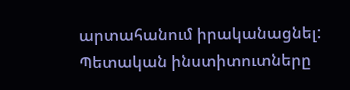արտահանում իրականացնել: Պետական ինստիտուտները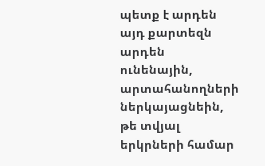պետք է արդեն այդ քարտեզն արդեն ունենային, արտահանողների ներկայացնեին, թե տվյալ երկրների համար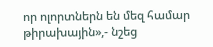որ ոլորտներն են մեզ համար թիրախային»,- նշեց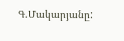Գ.Մակարյանը: